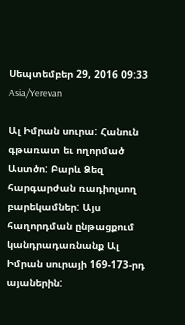Սեպտեմբեր 29, 2016 09:33 Asia/Yerevan

Ալ Իմրան սուրա: Հանուն գթառատ եւ ողորմած Աստծո: Բարև Ձեզ հարգարժան ռադիոլսող բարեկամներ: Այս հաղորդման ընթացքում կանդրադառնանք Ալ Իմրան սուրայի 169-173-րդ այաներին: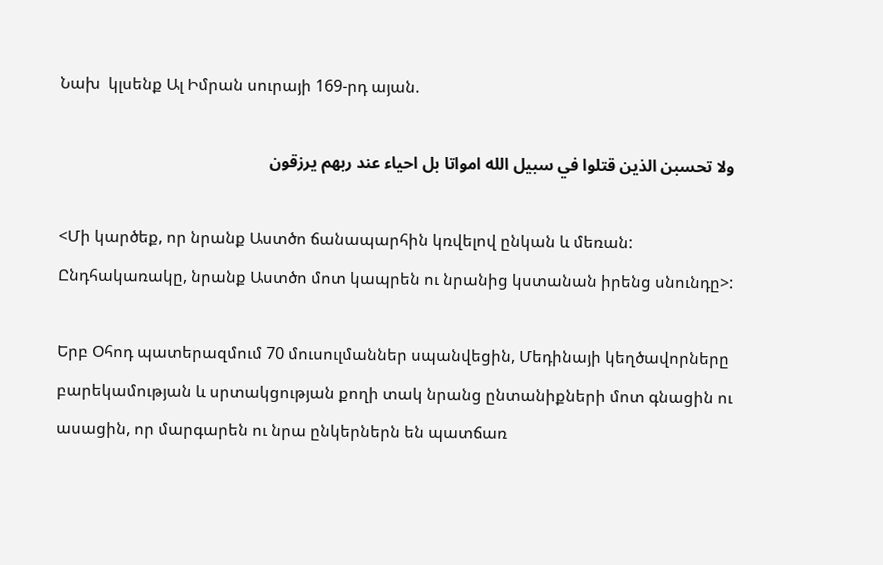Նախ  կլսենք Ալ Իմրան սուրայի 169-րդ այան.

ولا تحسبن الذين قتلوا في سبيل الله امواتا بل احياء عند ربهم يرزقون

<Մի կարծեք, որ նրանք Աստծո ճանապարհին կռվելով ընկան և մեռան: Ընդհակառակը, նրանք Աստծո մոտ կապրեն ու նրանից կստանան իրենց սնունդը>:

Երբ Օհոդ պատերազմում 70 մուսուլմաններ սպանվեցին, Մեդինայի կեղծավորները բարեկամության և սրտակցության քողի տակ նրանց ընտանիքների մոտ գնացին ու ասացին, որ մարգարեն ու նրա ընկերներն են պատճառ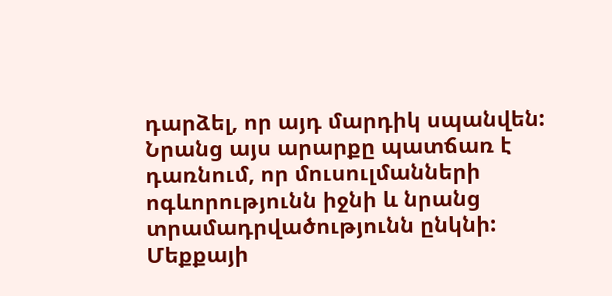դարձել, որ այդ մարդիկ սպանվեն: Նրանց այս արարքը պատճառ է դառնում, որ մուսուլմանների ոգևորությունն իջնի և նրանց տրամադրվածությունն ընկնի: Մեքքայի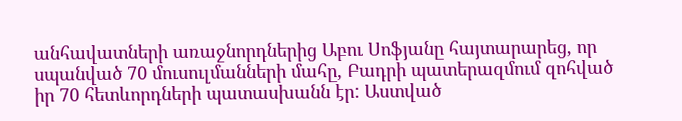անհավատների առաջնորդներից Աբու Սոֆյանը հայտարարեց, որ սպանված 70 մուսուլմանների մահը, Բադրի պատերազմում զոհված իր 70 հետևորդների պատասխանն էր: Աստված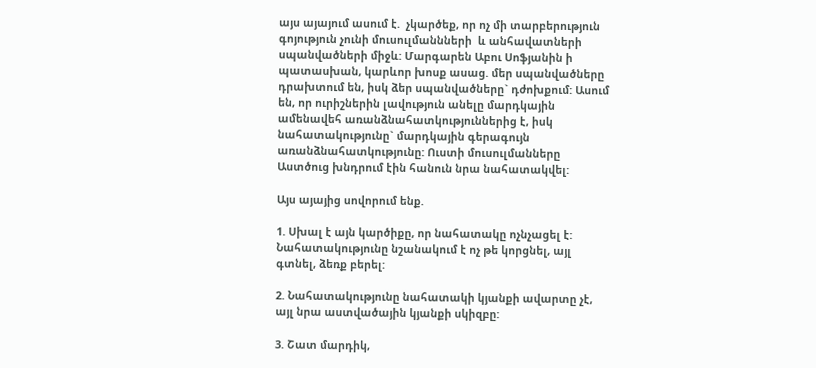այս այայում ասում է.  չկարծեք, որ ոչ մի տարբերություն գոյություն չունի մուսուլմաննների  և անհավատների  սպանվածների միջև: Մարգարեն Աբու Սոֆյանին ի պատասխան, կարևոր խոսք ասաց. մեր սպանվածները դրախտում են, իսկ ձեր սպանվածները` դժոխքում: Ասում են, որ ուրիշներին լավություն անելը մարդկային ամենավեհ առանձնահատկություններից է, իսկ նահատակությունը` մարդկային գերագույն առանձնահատկությունը: Ուստի մուսուլմանները Աստծուց խնդրում էին հանուն նրա նահատակվել:

Այս այայից սովորում ենք.

1. Սխալ է այն կարծիքը, որ նահատակը ոչնչացել է: Նահատակությունը նշանակում է ոչ թե կորցնել, այլ գտնել, ձեռք բերել:

2. Նահատակությունը նահատակի կյանքի ավարտը չէ, այլ նրա աստվածային կյանքի սկիզբը:

3. Շատ մարդիկ,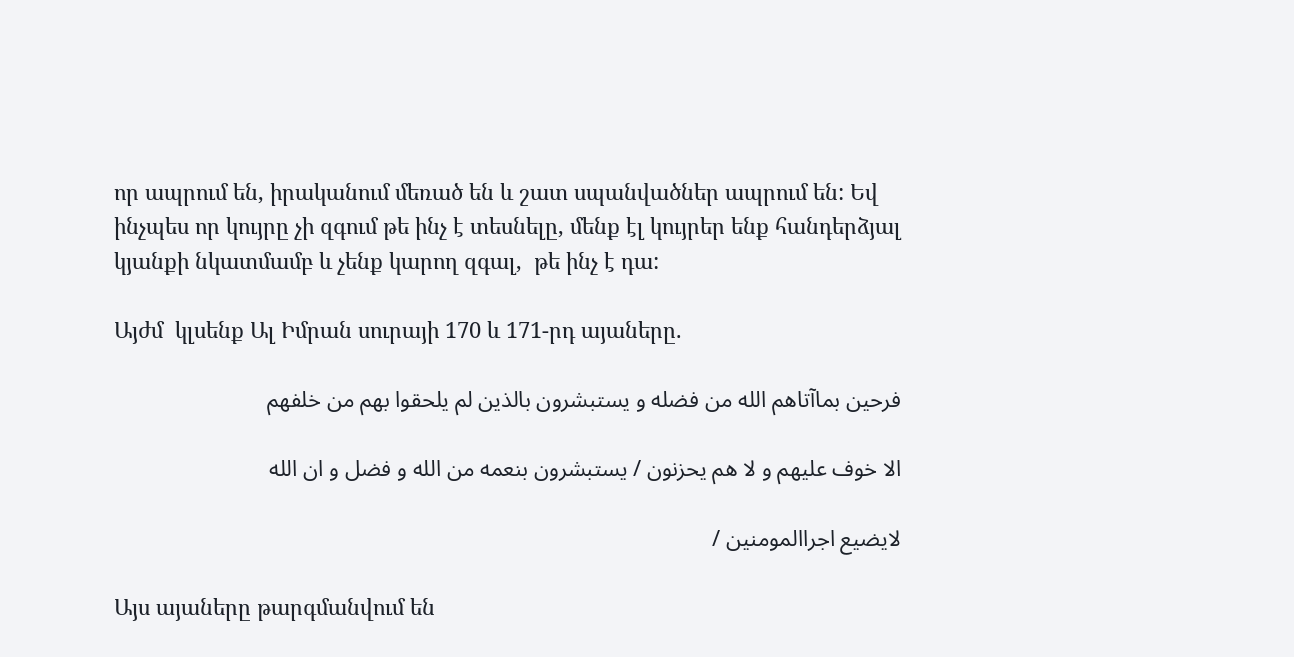որ ապրում են, իրականում մեռած են և շատ սպանվածներ ապրում են: Եվ ինչպես որ կույրը չի զգում թե ինչ է տեսնելը, մենք էլ կույրեր ենք հանդերձյալ կյանքի նկատմամբ և չենք կարող զգալ,  թե ինչ է դա:

Այժմ  կլսենք Ալ Իմրան սուրայի 170 և 171-րդ այաները.

فرحين بماآتاهم الله من فضله و يستبشرون بالذين لم يلحقوا بهم من خلفهم

الا خوف عليهم و لا هم يحزنون / يستبشرون بنعمه من الله و فضل و ان الله

لايضيع اجراالمومنين /

Այս այաները թարգմանվում են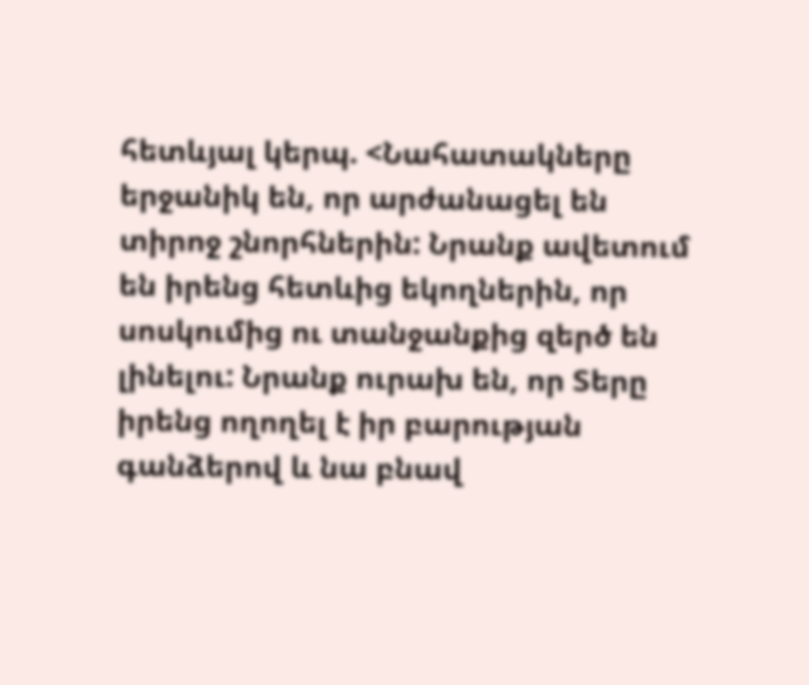հետևյալ կերպ. <Նահատակները երջանիկ են, որ արժանացել են տիրոջ շնորհներին: Նրանք ավետում են իրենց հետևից եկողներին, որ սոսկումից ու տանջանքից զերծ են լինելու: Նրանք ուրախ են, որ Տերը իրենց ողողել է իր բարության գանձերով և նա բնավ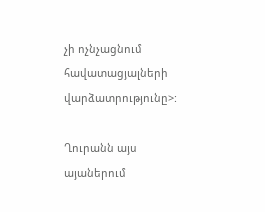չի ոչնչացնում հավատացյալների վարձատրությունը>:

Ղուրանն այս այաներում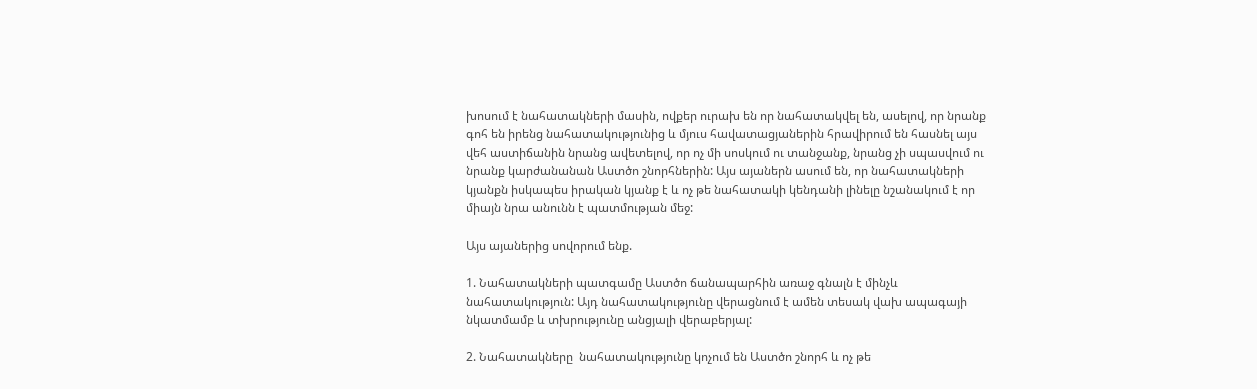խոսում է նահատակների մասին, ովքեր ուրախ են որ նահատակվել են, ասելով, որ նրանք գոհ են իրենց նահատակությունից և մյուս հավատացյաներին հրավիրում են հասնել այս վեհ աստիճանին նրանց ավետելով, որ ոչ մի սոսկում ու տանջանք, նրանց չի սպասվում ու նրանք կարժանանան Աստծո շնորհներին: Այս այաներն ասում են, որ նահատակների կյանքն իսկապես իրական կյանք է և ոչ թե նահատակի կենդանի լինելը նշանակում է որ միայն նրա անունն է պատմության մեջ:

Այս այաներից սովորում ենք.

1. Նահատակների պատգամը Աստծո ճանապարհին առաջ գնալն է մինչև նահատակություն: Այդ նահատակությունը վերացնում է ամեն տեսակ վախ ապագայի նկատմամբ և տխրությունը անցյալի վերաբերյալ:

2. Նահատակները  նահատակությունը կոչում են Աստծո շնորհ և ոչ թե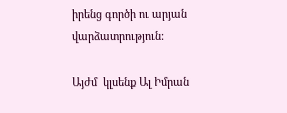իրենց գործի ու արյան վարձատրություն:

Այժմ  կլսենք Ալ Իմրան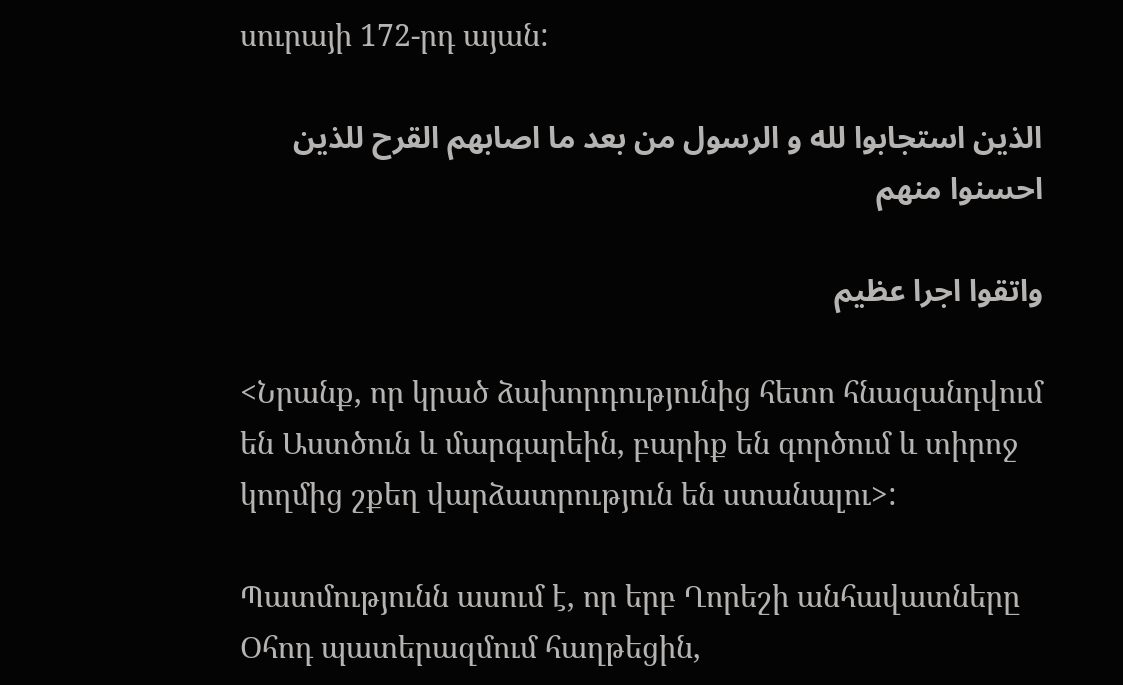սուրայի 172-րդ այան:

الذين استجابوا لله و الرسول من بعد ما اصابهم القرح للذين احسنوا منهم

واتقوا اجرا عظيم

<Նրանք, որ կրած ձախորդությունից հետո հնազանդվում են Աստծուն և մարգարեին, բարիք են գործում և տիրոջ կողմից շքեղ վարձատրություն են ստանալու>:

Պատմությունն ասում է, որ երբ Ղորեշի անհավատները Օհոդ պատերազմում հաղթեցին,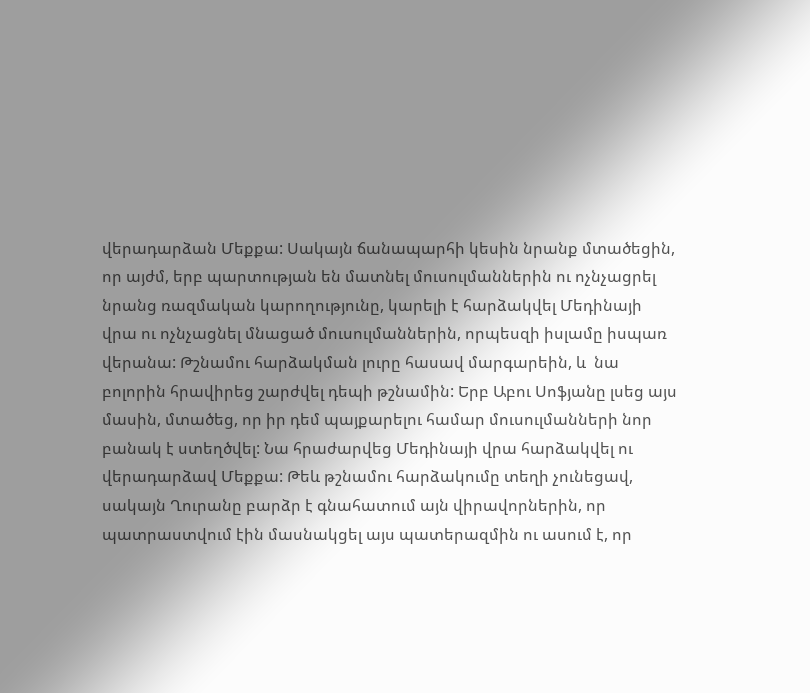վերադարձան Մեքքա: Սակայն ճանապարհի կեսին նրանք մտածեցին, որ այժմ, երբ պարտության են մատնել մուսուլմաններին ու ոչնչացրել նրանց ռազմական կարողությունը, կարելի է հարձակվել Մեդինայի վրա ու ոչնչացնել մնացած մուսուլմաններին, որպեսզի իսլամը իսպառ վերանա: Թշնամու հարձակման լուրը հասավ մարգարեին, և  նա բոլորին հրավիրեց շարժվել դեպի թշնամին: Երբ Աբու Սոֆյանը լսեց այս մասին, մտածեց, որ իր դեմ պայքարելու համար մուսուլմանների նոր բանակ է ստեղծվել: Նա հրաժարվեց Մեդինայի վրա հարձակվել ու վերադարձավ Մեքքա: Թեև թշնամու հարձակումը տեղի չունեցավ, սակայն Ղուրանը բարձր է գնահատում այն վիրավորներին, որ պատրաստվում էին մասնակցել այս պատերազմին ու ասում է, որ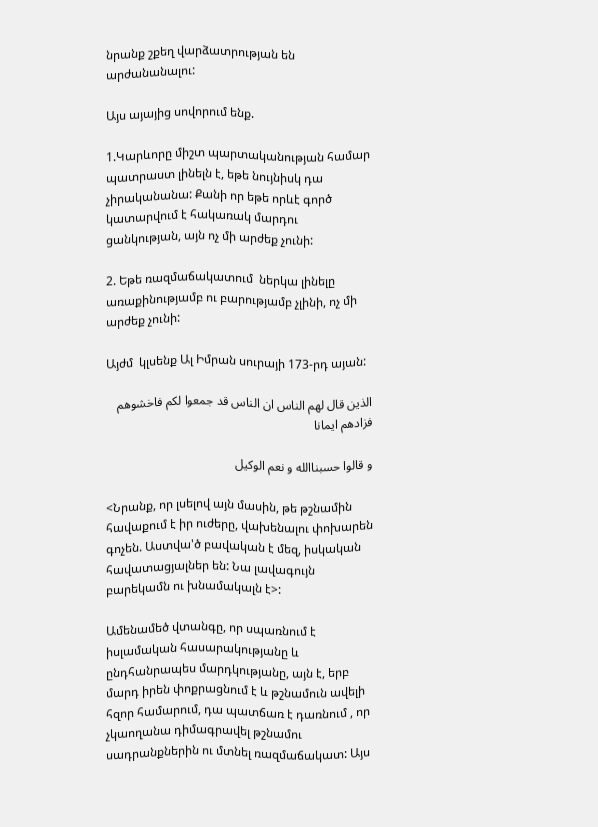նրանք շքեղ վարձատրության են արժանանալու:

Այս այայից սովորում ենք.

1.Կարևորը միշտ պարտականության համար պատրաստ լինելն է, եթե նույնիսկ դա չիրականանա: Քանի որ եթե որևէ գործ կատարվում է հակառակ մարդու ցանկության, այն ոչ մի արժեք չունի:

2. Եթե ռազմաճակատում  ներկա լինելը առաքինությամբ ու բարությամբ չլինի, ոչ մի արժեք չունի:

Այժմ  կլսենք Ալ Իմրան սուրայի 173-րդ այան:

الذين قال لهم الناس ان الناس قد جمعوا لكم فاخشوهم فزادهم ايمانا

و قالوا حسبناالله و نعم الوكيل

<Նրանք, որ լսելով այն մասին, թե թշնամին հավաքում է իր ուժերը, վախենալու փոխարեն գոչեն. Աստվա'ծ բավական է մեզ, իսկական հավատացյալներ են: Նա լավագույն բարեկամն ու խնամակալն է>:

Ամենամեծ վտանգը, որ սպառնում է իսլամական հասարակությանը և ընդհանրապես մարդկությանը, այն է, երբ մարդ իրեն փոքրացնում է և թշնամուն ավելի հզոր համարում, դա պատճառ է դառնում , որ   չկաողանա դիմագրավել թշնամու սադրանքներին ու մտնել ռազմաճակատ: Այս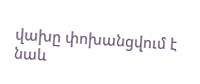վախը փոխանցվում է նաև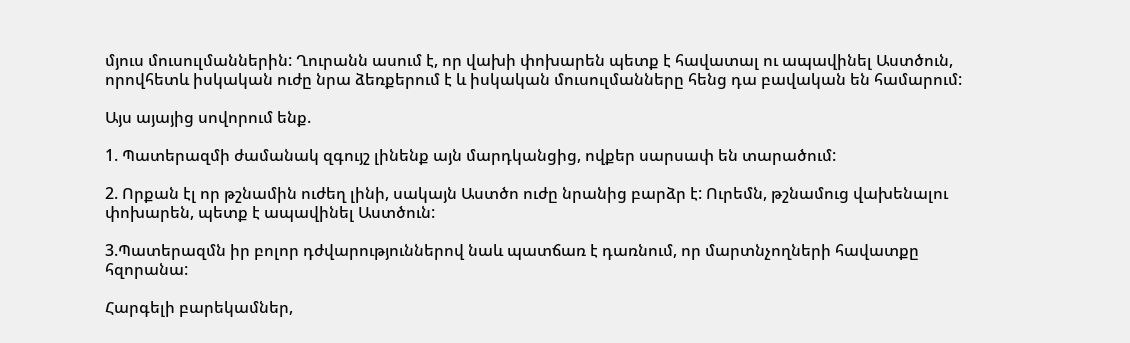մյուս մուսուլմաններին: Ղուրանն ասում է, որ վախի փոխարեն պետք է հավատալ ու ապավինել Աստծուն, որովհետև իսկական ուժը նրա ձեռքերում է և իսկական մուսուլմանները հենց դա բավական են համարում:

Այս այայից սովորում ենք.

1. Պատերազմի ժամանակ զգույշ լինենք այն մարդկանցից, ովքեր սարսափ են տարածում:

2. Որքան էլ որ թշնամին ուժեղ լինի, սակայն Աստծո ուժը նրանից բարձր է: Ուրեմն, թշնամուց վախենալու փոխարեն, պետք է ապավինել Աստծուն:

3.Պատերազմն իր բոլոր դժվարություններով նաև պատճառ է դառնում, որ մարտնչողների հավատքը հզորանա:

Հարգելի բարեկամներ,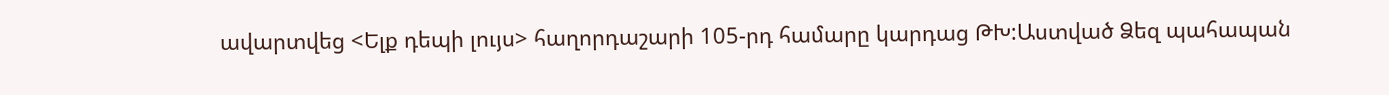ավարտվեց <Ելք դեպի լույս> հաղորդաշարի 105-րդ համարը կարդաց ԹԽ:Աստված Ձեզ պահապան